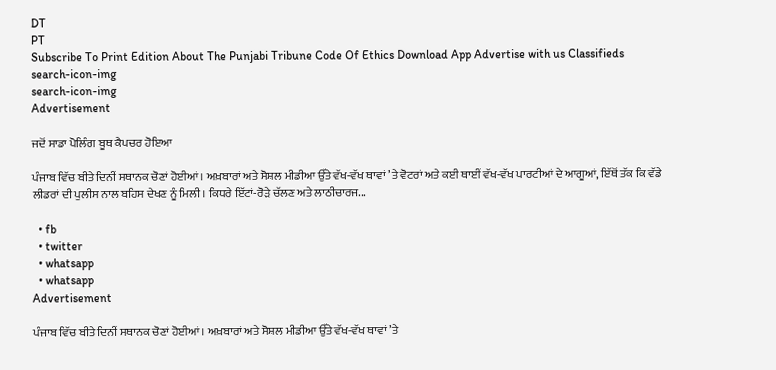DT
PT
Subscribe To Print Edition About The Punjabi Tribune Code Of Ethics Download App Advertise with us Classifieds
search-icon-img
search-icon-img
Advertisement

ਜਦੋਂ ਸਾਡਾ ਪੋਲਿੰਗ ਬੂਥ ਕੈਪਚਰ ਹੋਇਆ

ਪੰਜਾਬ ਵਿੱਚ ਬੀਤੇ ਦਿਨੀਂ ਸਥਾਨਕ ਚੋਣਾਂ ਹੋਈਆਂ। ਅਖ਼ਬਾਰਾਂ ਅਤੇ ਸੋਸ਼ਲ ਮੀਡੀਆ ਉੱਤੇ ਵੱਖ-ਵੱਖ ਥਾਵਾਂ ’ਤੇ ਵੋਟਰਾਂ ਅਤੇ ਕਈ ਥਾਈਂ ਵੱਖ-ਵੱਖ ਪਾਰਟੀਆਂ ਦੇ ਆਗੂਆਂ, ਇੱਥੋਂ ਤੱਕ ਕਿ ਵੱਡੇ ਲੀਡਰਾਂ ਦੀ ਪੁਲੀਸ ਨਾਲ ਬਹਿਸ ਦੇਖਣ ਨੂੰ ਮਿਲੀ। ਕਿਧਰੇ ਇੱਟਾਂ-ਰੋੜੇ ਚੱਲਣ ਅਤੇ ਲਾਠੀਚਾਰਜ...

  • fb
  • twitter
  • whatsapp
  • whatsapp
Advertisement

ਪੰਜਾਬ ਵਿੱਚ ਬੀਤੇ ਦਿਨੀਂ ਸਥਾਨਕ ਚੋਣਾਂ ਹੋਈਆਂ। ਅਖ਼ਬਾਰਾਂ ਅਤੇ ਸੋਸ਼ਲ ਮੀਡੀਆ ਉੱਤੇ ਵੱਖ-ਵੱਖ ਥਾਵਾਂ ’ਤੇ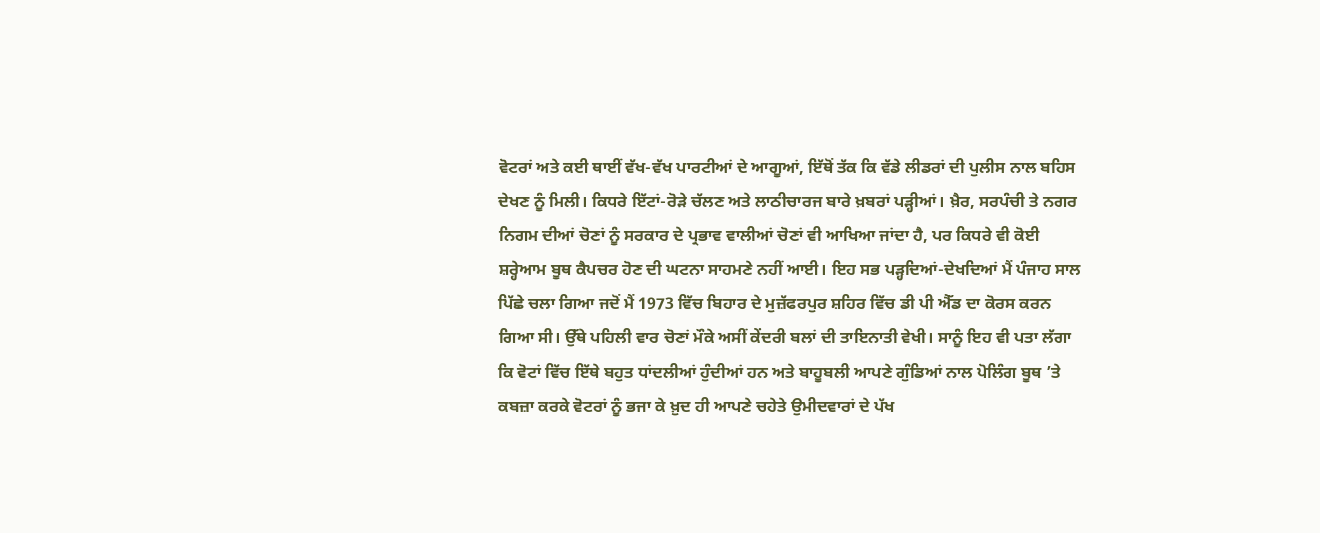ਵੋਟਰਾਂ ਅਤੇ ਕਈ ਥਾਈਂ ਵੱਖ-ਵੱਖ ਪਾਰਟੀਆਂ ਦੇ ਆਗੂਆਂ, ਇੱਥੋਂ ਤੱਕ ਕਿ ਵੱਡੇ ਲੀਡਰਾਂ ਦੀ ਪੁਲੀਸ ਨਾਲ ਬਹਿਸ ਦੇਖਣ ਨੂੰ ਮਿਲੀ। ਕਿਧਰੇ ਇੱਟਾਂ-ਰੋੜੇ ਚੱਲਣ ਅਤੇ ਲਾਠੀਚਾਰਜ ਬਾਰੇ ਖ਼ਬਰਾਂ ਪੜ੍ਹੀਆਂ। ਖ਼ੈਰ, ਸਰਪੰਚੀ ਤੇ ਨਗਰ ਨਿਗਮ ਦੀਆਂ ਚੋਣਾਂ ਨੂੰ ਸਰਕਾਰ ਦੇ ਪ੍ਰਭਾਵ ਵਾਲੀਆਂ ਚੋਣਾਂ ਵੀ ਆਖਿਆ ਜਾਂਦਾ ਹੈ, ਪਰ ਕਿਧਰੇ ਵੀ ਕੋਈ ਸ਼ਰ੍ਹੇਆਮ ਬੂਥ ਕੈਪਚਰ ਹੋਣ ਦੀ ਘਟਨਾ ਸਾਹਮਣੇ ਨਹੀਂ ਆਈ। ਇਹ ਸਭ ਪੜ੍ਹਦਿਆਂ-ਦੇਖਦਿਆਂ ਮੈਂ ਪੰਜਾਹ ਸਾਲ ਪਿੱਛੇ ਚਲਾ ਗਿਆ ਜਦੋਂ ਮੈਂ 1973 ਵਿੱਚ ਬਿਹਾਰ ਦੇ ਮੁਜ਼ੱਫਰਪੁਰ ਸ਼ਹਿਰ ਵਿੱਚ ਡੀ ਪੀ ਐੱਡ ਦਾ ਕੋਰਸ ਕਰਨ ਗਿਆ ਸੀ। ਉੱਥੇ ਪਹਿਲੀ ਵਾਰ ਚੋਣਾਂ ਮੌਕੇ ਅਸੀਂ ਕੇਂਦਰੀ ਬਲਾਂ ਦੀ ਤਾਇਨਾਤੀ ਵੇਖੀ। ਸਾਨੂੰ ਇਹ ਵੀ ਪਤਾ ਲੱਗਾ ਕਿ ਵੋਟਾਂ ਵਿੱਚ ਇੱਥੇ ਬਹੁਤ ਧਾਂਦਲੀਆਂ ਹੁੰਦੀਆਂ ਹਨ ਅਤੇ ਬਾਹੂਬਲੀ ਆਪਣੇ ਗੁੰਡਿਆਂ ਨਾਲ ਪੋਲਿੰਗ ਬੂਥ ’ਤੇ ਕਬਜ਼ਾ ਕਰਕੇ ਵੋਟਰਾਂ ਨੂੰ ਭਜਾ ਕੇ ਖ਼ੁਦ ਹੀ ਆਪਣੇ ਚਹੇਤੇ ਉਮੀਦਵਾਰਾਂ ਦੇ ਪੱਖ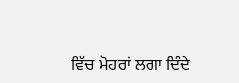ਵਿੱਚ ਮੋਹਰਾਂ ਲਗਾ ਦਿੰਦੇ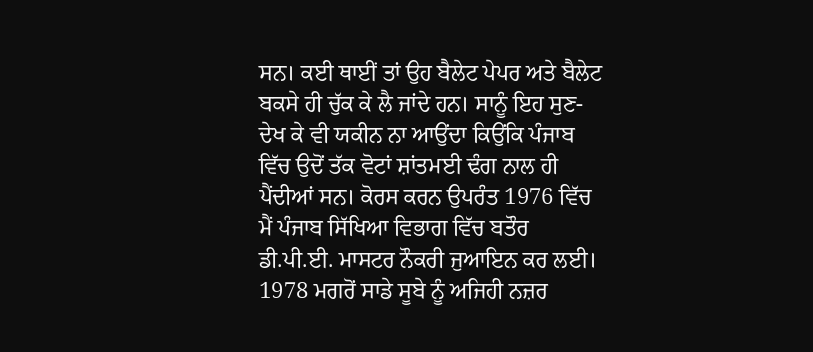ਸਨ। ਕਈ ਥਾਈਂ ਤਾਂ ਉਹ ਬੈਲੇਟ ਪੇਪਰ ਅਤੇ ਬੈਲੇਟ ਬਕਸੇ ਹੀ ਚੁੱਕ ਕੇ ਲੈ ਜਾਂਦੇ ਹਨ। ਸਾਨੂੰ ਇਹ ਸੁਣ-ਦੇਖ ਕੇ ਵੀ ਯਕੀਨ ਨਾ ਆਉਂਦਾ ਕਿਉਂਕਿ ਪੰਜਾਬ ਵਿੱਚ ਉਦੋਂ ਤੱਕ ਵੋਟਾਂ ਸ਼ਾਂਤਮਈ ਢੰਗ ਨਾਲ ਹੀ ਪੈਂਦੀਆਂ ਸਨ। ਕੋਰਸ ਕਰਨ ਉਪਰੰਤ 1976 ਵਿੱਚ ਮੈਂ ਪੰਜਾਬ ਸਿੱਖਿਆ ਵਿਭਾਗ ਵਿੱਚ ਬਤੌਰ ਡੀ.ਪੀ.ਈ. ਮਾਸਟਰ ਨੌਕਰੀ ਜੁਆਇਨ ਕਰ ਲਈ। 1978 ਮਗਰੋਂ ਸਾਡੇ ਸੂਬੇ ਨੂੰ ਅਜਿਹੀ ਨਜ਼ਰ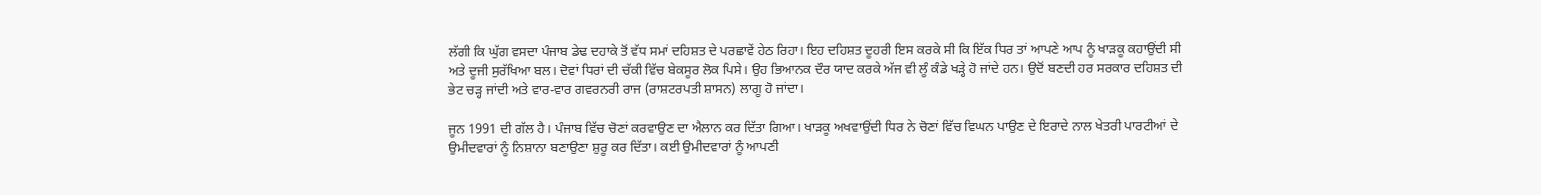ਲੱਗੀ ਕਿ ਘੁੱਗ ਵਸਦਾ ਪੰਜਾਬ ਡੇਢ ਦਹਾਕੇ ਤੋਂ ਵੱਧ ਸਮਾਂ ਦਹਿਸ਼ਤ ਦੇ ਪਰਛਾਵੇਂ ਹੇਠ ਰਿਹਾ। ਇਹ ਦਹਿਸ਼ਤ ਦੂਹਰੀ ਇਸ ਕਰਕੇ ਸੀ ਕਿ ਇੱਕ ਧਿਰ ਤਾਂ ਆਪਣੇ ਆਪ ਨੂੰ ਖਾੜਕੂ ਕਹਾਉਂਦੀ ਸੀ ਅਤੇ ਦੂਜੀ ਸੁਰੱਖਿਆ ਬਲ। ਦੋਵਾਂ ਧਿਰਾਂ ਦੀ ਚੱਕੀ ਵਿੱਚ ਬੇਕਸੂਰ ਲੋਕ ਪਿਸੇ। ਉਹ ਭਿਆਨਕ ਦੌਰ ਯਾਦ ਕਰਕੇ ਅੱਜ ਵੀ ਲੂੰ ਕੰਡੇ ਖੜ੍ਹੇ ਹੋ ਜਾਂਦੇ ਹਨ। ਉਦੋਂ ਬਣਦੀ ਹਰ ਸਰਕਾਰ ਦਹਿਸ਼ਤ ਦੀ ਭੇਟ ਚੜ੍ਹ ਜਾਂਦੀ ਅਤੇ ਵਾਰ-ਵਾਰ ਗਵਰਨਰੀ ਰਾਜ (ਰਾਸ਼ਟਰਪਤੀ ਸ਼ਾਸਨ) ਲਾਗੂ ਹੋ ਜਾਂਦਾ।

ਜੂਨ 1991 ਦੀ ਗੱਲ ਹੈ। ਪੰਜਾਬ ਵਿੱਚ ਚੋਣਾਂ ਕਰਵਾਉਣ ਦਾ ਐਲਾਨ ਕਰ ਦਿੱਤਾ ਗਿਆ। ਖਾੜਕੂ ਅਖਵਾਉਂਦੀ ਧਿਰ ਨੇ ਚੋਣਾਂ ਵਿੱਚ ਵਿਘਨ ਪਾਉਣ ਦੇ ਇਰਾਦੇ ਨਾਲ ਖੇਤਰੀ ਪਾਰਟੀਆਂ ਦੇ ਉਮੀਦਵਾਰਾਂ ਨੂੰ ਨਿਸ਼ਾਨਾ ਬਣਾਉਣਾ ਸ਼ੁਰੂ ਕਰ ਦਿੱਤਾ। ਕਈ ਉਮੀਦਵਾਰਾਂ ਨੂੰ ਆਪਣੀ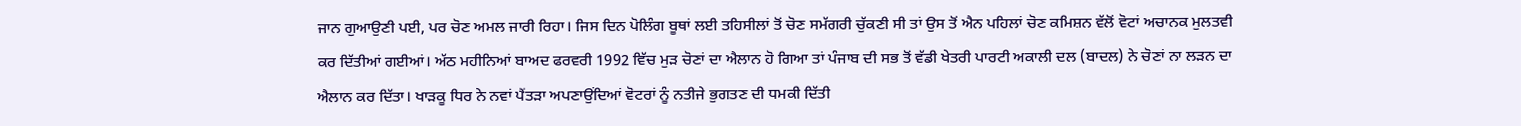ਜਾਨ ਗੁਆਉਣੀ ਪਈ, ਪਰ ਚੋਣ ਅਮਲ ਜਾਰੀ ਰਿਹਾ। ਜਿਸ ਦਿਨ ਪੋਲਿੰਗ ਬੂਥਾਂ ਲਈ ਤਹਿਸੀਲਾਂ ਤੋਂ ਚੋਣ ਸਮੱਗਰੀ ਚੁੱਕਣੀ ਸੀ ਤਾਂ ਉਸ ਤੋਂ ਐਨ ਪਹਿਲਾਂ ਚੋਣ ਕਮਿਸ਼ਨ ਵੱਲੋਂ ਵੋਟਾਂ ਅਚਾਨਕ ਮੁਲਤਵੀ ਕਰ ਦਿੱਤੀਆਂ ਗਈਆਂ। ਅੱਠ ਮਹੀਨਿਆਂ ਬਾਅਦ ਫਰਵਰੀ 1992 ਵਿੱਚ ਮੁੜ ਚੋਣਾਂ ਦਾ ਐਲਾਨ ਹੋ ਗਿਆ ਤਾਂ ਪੰਜਾਬ ਦੀ ਸਭ ਤੋਂ ਵੱਡੀ ਖੇਤਰੀ ਪਾਰਟੀ ਅਕਾਲੀ ਦਲ (ਬਾਦਲ) ਨੇ ਚੋਣਾਂ ਨਾ ਲੜਨ ਦਾ ਐਲਾਨ ਕਰ ਦਿੱਤਾ। ਖਾੜਕੂ ਧਿਰ ਨੇ ਨਵਾਂ ਪੈਂਤੜਾ ਅਪਣਾਉਂਦਿਆਂ ਵੋਟਰਾਂ ਨੂੰ ਨਤੀਜੇ ਭੁਗਤਣ ਦੀ ਧਮਕੀ ਦਿੱਤੀ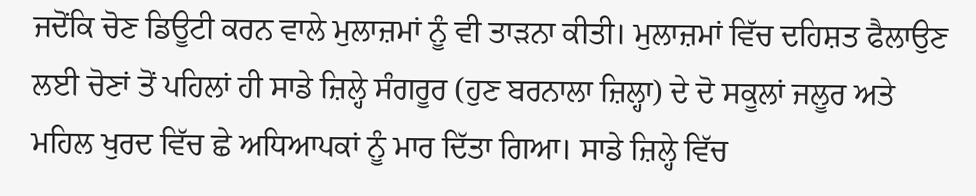ਜਦੋਂਕਿ ਚੋਣ ਡਿਊਟੀ ਕਰਨ ਵਾਲੇ ਮੁਲਾਜ਼ਮਾਂ ਨੂੰ ਵੀ ਤਾੜਨਾ ਕੀਤੀ। ਮੁਲਾਜ਼ਮਾਂ ਵਿੱਚ ਦਹਿਸ਼ਤ ਫੈਲਾਉਣ ਲਈ ਚੋਣਾਂ ਤੋਂ ਪਹਿਲਾਂ ਹੀ ਸਾਡੇ ਜ਼ਿਲ੍ਹੇ ਸੰਗਰੂਰ (ਹੁਣ ਬਰਨਾਲਾ ਜ਼ਿਲ੍ਹਾ) ਦੇ ਦੋ ਸਕੂਲਾਂ ਜਲੂਰ ਅਤੇ ਮਹਿਲ ਖੁਰਦ ਵਿੱਚ ਛੇ ਅਧਿਆਪਕਾਂ ਨੂੰ ਮਾਰ ਦਿੱਤਾ ਗਿਆ। ਸਾਡੇ ਜ਼ਿਲ੍ਹੇ ਵਿੱਚ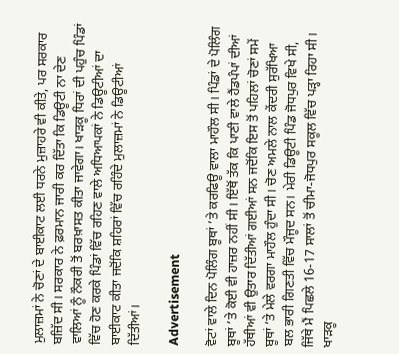ਮੁਲਾਜ਼ਮਾਂ ਨੇ ਚੋਣਾਂ ਦੇ ਬਾਈਕਾਟ ਲਈ ਧਰਨੇ ਮੁਜ਼ਾਹਰੇ ਵੀ ਕੀਤੇ, ਪਰ ਸਰਕਾਰ ਬਜ਼ਿੱਦ ਸੀ। ਸਰਕਾਰ ਨੇ ਫ਼ਰਮਾਨ ਜਾਰੀ ਕਰ ਦਿੱਤਾ ਕਿ ਡਿਊਟੀ ਨਾ ਦੇਣ ਵਾਲਿਆਂ ਨੂੰ ਨੌਕਰੀ ਤੋਂ ਬਰਖ਼ਾਸਤ ਕੀਤਾ ਜਾਵੇਗਾ। ਖਾੜਕੂ ਧਿਰਾਂ ਦੀ ਪਹੁੰਚ ਪਿੰਡਾਂ ਵਿੱਚ ਹੋਣ ਕਰਕੇ ਪਿੰਡਾਂ ਵਿੱਚ ਰਹਿਣ ਵਾਲੇ ਅਧਿਆਪਕਾਂ ਨੇ ਡਿਊਟੀਆਂ ਦਾ ਬਾਈਕਾਟ ਕੀਤਾ ਜਦੋਂਕਿ ਸ਼ਹਿਰਾਂ ਵਿੱਚ ਰਹਿੰਦੇ ਮੁਲਾਜ਼ਮਾਂ ਨੇ ਡਿਊਟੀਆਂ ਦਿੱਤੀਆਂ।

Advertisement

ਵੋਟਾਂ ਵਾਲੇ ਦਿਨ ਪੋਲਿੰਗ ਬੂਥਾਂ ’ਤੇ ਕਰਫਿਊ ਵਾਲਾ ਮਾਹੌਲ ਸੀ। ਪਿੰਡਾਂ ਦੇ ਪੋਲਿੰਗ ਬੂਥਾਂ ’ਤੇ ਕੋਈ ਵੀ ਹਾਜ਼ਰ ਨਹੀਂ ਸੀ। ਇੱਥੋਂ ਤੱਕ ਕਿ ਪਾਣੀ ਵਾਲੇ ਹੈਂਡਪੰਪਾਂ ਦੀਆਂ ਹੱਥੀਆਂ ਵੀ ਉਤਾਰ ਦਿੱਤੀਆਂ ਗਈਆਂ ਸਨ ਜਦੋਂਕਿ ਇਸ ਤੋਂ ਪਹਿਲਾਂ ਚੋਣਾਂ ਸਮੇਂ ਬੂਥਾਂ ’ਤੇ ਮੇਲੇ ਵਰਗਾ ਮਾਹੌਲ ਹੁੰਦਾ ਸੀ। ਚੋਣ ਅਮਲੇ ਨਾਲ ਕੇਂਦਰੀ ਸੁਰੱਖਿਆ ਬਲ ਭਾਰੀ ਗਿਣਤੀ ਵਿੱਚ ਮੌਜੂਦ ਸਨ। ਮੇਰੀ ਡਿਊਟੀ ਪਿੰਡ ਜੋਧਪੁਰ ਵਿਖੇ ਸੀ, ਜਿੱਥੇ ਮੈਂ ਪਿਛਲੇ 16-17 ਸਾਲਾਂ ਤੋਂ ਚੀਮਾ-ਜੋਧਪੁਰ ਸਕੂਲ ਵਿੱਚ ਪੜ੍ਹਾ ਰਿਹਾ ਸੀ। ਖਾੜਕੂ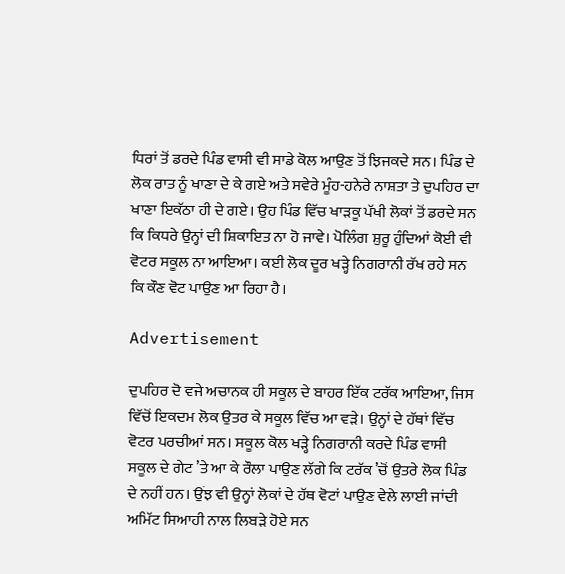ਧਿਰਾਂ ਤੋਂ ਡਰਦੇ ਪਿੰਡ ਵਾਸੀ ਵੀ ਸਾਡੇ ਕੋਲ ਆਉਣ ਤੋਂ ਝਿਜਕਦੇ ਸਨ। ਪਿੰਡ ਦੇ ਲੋਕ ਰਾਤ ਨੂੰ ਖਾਣਾ ਦੇ ਕੇ ਗਏ ਅਤੇ ਸਵੇਰੇ ਮੂੰਹ-ਹਨੇਰੇ ਨਾਸ਼ਤਾ ਤੇ ਦੁਪਹਿਰ ਦਾ ਖਾਣਾ ਇਕੱਠਾ ਹੀ ਦੇ ਗਏ। ਉਹ ਪਿੰਡ ਵਿੱਚ ਖਾੜਕੂ ਪੱਖੀ ਲੋਕਾਂ ਤੋਂ ਡਰਦੇ ਸਨ ਕਿ ਕਿਧਰੇ ਉਨ੍ਹਾਂ ਦੀ ਸ਼ਿਕਾਇਤ ਨਾ ਹੋ ਜਾਵੇ। ਪੋਲਿੰਗ ਸ਼ੁਰੂ ਹੁੰਦਿਆਂ ਕੋਈ ਵੀ ਵੋਟਰ ਸਕੂਲ ਨਾ ਆਇਆ। ਕਈ ਲੋਕ ਦੂਰ ਖੜ੍ਹੇ ਨਿਗਰਾਨੀ ਰੱਖ ਰਹੇ ਸਨ ਕਿ ਕੌਣ ਵੋਟ ਪਾਉਣ ਆ ਰਿਹਾ ਹੈ।

Advertisement

ਦੁਪਹਿਰ ਦੋ ਵਜੇ ਅਚਾਨਕ ਹੀ ਸਕੂਲ ਦੇ ਬਾਹਰ ਇੱਕ ਟਰੱਕ ਆਇਆ, ਜਿਸ ਵਿੱਚੋਂ ਇਕਦਮ ਲੋਕ ਉਤਰ ਕੇ ਸਕੂਲ ਵਿੱਚ ਆ ਵੜੇ। ਉਨ੍ਹਾਂ ਦੇ ਹੱਥਾਂ ਵਿੱਚ ਵੋਟਰ ਪਰਚੀਆਂ ਸਨ। ਸਕੂਲ ਕੋਲ ਖੜ੍ਹੇ ਨਿਗਰਾਨੀ ਕਰਦੇ ਪਿੰਡ ਵਾਸੀ ਸਕੂਲ ਦੇ ਗੇਟ ’ਤੇ ਆ ਕੇ ਰੌਲਾ ਪਾਉਣ ਲੱਗੇ ਕਿ ਟਰੱਕ ’ਚੋਂ ਉਤਰੇ ਲੋਕ ਪਿੰਡ ਦੇ ਨਹੀਂ ਹਨ। ਉਂਝ ਵੀ ਉਨ੍ਹਾਂ ਲੋਕਾਂ ਦੇ ਹੱਥ ਵੋਟਾਂ ਪਾਉਣ ਵੇਲੇ ਲਾਈ ਜਾਂਦੀ ਅਮਿੱਟ ਸਿਆਹੀ ਨਾਲ ਲਿਬੜੇ ਹੋਏ ਸਨ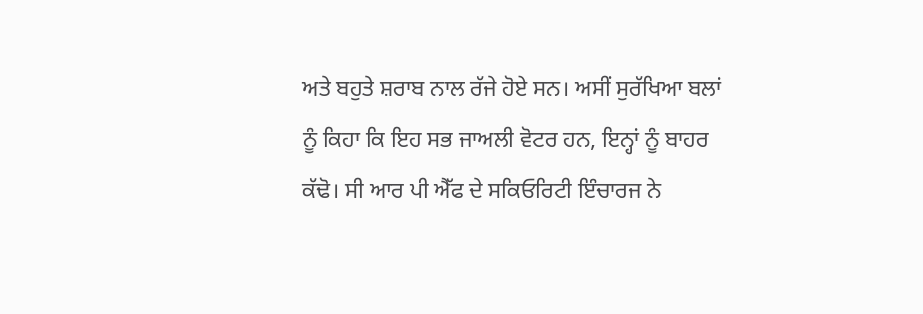ਅਤੇ ਬਹੁਤੇ ਸ਼ਰਾਬ ਨਾਲ ਰੱਜੇ ਹੋਏ ਸਨ। ਅਸੀਂ ਸੁਰੱਖਿਆ ਬਲਾਂ ਨੂੰ ਕਿਹਾ ਕਿ ਇਹ ਸਭ ਜਾਅਲੀ ਵੋਟਰ ਹਨ, ਇਨ੍ਹਾਂ ਨੂੰ ਬਾਹਰ ਕੱਢੋ। ਸੀ ਆਰ ਪੀ ਐੱਫ ਦੇ ਸਕਿਓਰਿਟੀ ਇੰਚਾਰਜ ਨੇ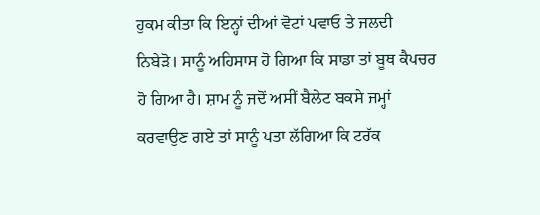ਹੁਕਮ ਕੀਤਾ ਕਿ ਇਨ੍ਹਾਂ ਦੀਆਂ ਵੋਟਾਂ ਪਵਾਓ ਤੇ ਜਲਦੀ ਨਿਬੇੜੋ। ਸਾਨੂੰ ਅਹਿਸਾਸ ਹੋ ਗਿਆ ਕਿ ਸਾਡਾ ਤਾਂ ਬੂਥ ਕੈਪਚਰ ਹੋ ਗਿਆ ਹੈ। ਸ਼ਾਮ ਨੂੰ ਜਦੋਂ ਅਸੀਂ ਬੈਲੇਟ ਬਕਸੇ ਜਮ੍ਹਾਂ ਕਰਵਾਉਣ ਗਏ ਤਾਂ ਸਾਨੂੰ ਪਤਾ ਲੱਗਿਆ ਕਿ ਟਰੱਕ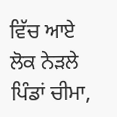ਵਿੱਚ ਆਏ ਲੋਕ ਨੇੜਲੇ ਪਿੰਡਾਂ ਚੀਮਾ,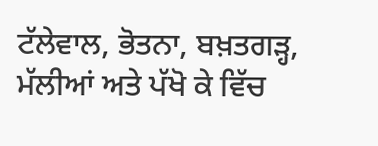ਟੱਲੇਵਾਲ, ਭੋਤਨਾ, ਬਖ਼ਤਗੜ੍ਹ, ਮੱਲੀਆਂ ਅਤੇ ਪੱਖੋ ਕੇ ਵਿੱਚ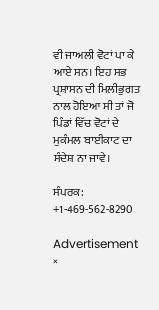ਵੀ ਜਾਅਲੀ ਵੋਟਾਂ ਪਾ ਕੇ ਆਏ ਸਨ। ਇਹ ਸਭ ਪ੍ਰਸ਼ਾਸਨ ਦੀ ਮਿਲੀਭੁਗਤ ਨਾਲ ਹੋਇਆ ਸੀ ਤਾਂ ਜੋ ਪਿੰਡਾਂ ਵਿੱਚ ਵੋਟਾਂ ਦੇ ਮੁਕੰਮਲ ਬਾਈਕਾਟ ਦਾ ਸੰਦੇਸ਼ ਨਾ ਜਾਵੇ।

ਸੰਪਰਕ: +1-469-562-8290

Advertisement
×